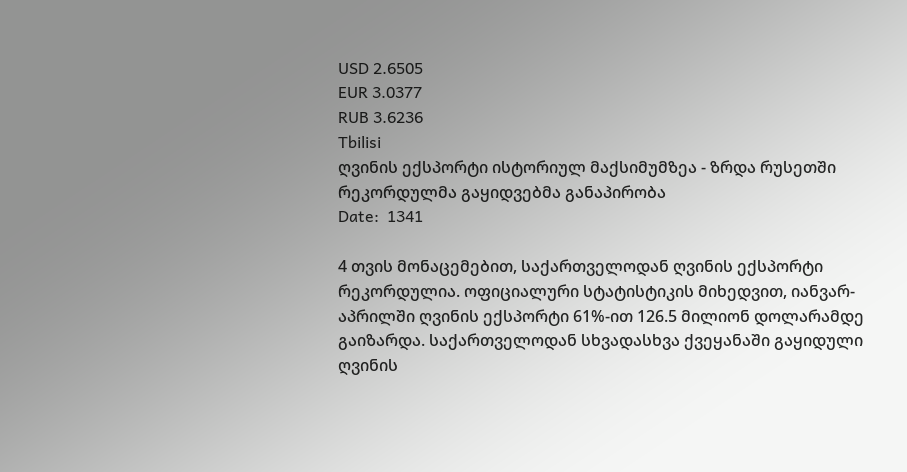USD 2.6505
EUR 3.0377
RUB 3.6236
Tbilisi
ღვინის ექსპორტი ისტორიულ მაქსიმუმზეა - ზრდა რუსეთში რეკორდულმა გაყიდვებმა განაპირობა
Date:  1341

4 თვის მონაცემებით, საქართველოდან ღვინის ექსპორტი რეკორდულია. ოფიციალური სტატისტიკის მიხედვით, იანვარ-აპრილში ღვინის ექსპორტი 61%-ით 126.5 მილიონ დოლარამდე გაიზარდა. საქართველოდან სხვადასხვა ქვეყანაში გაყიდული ღვინის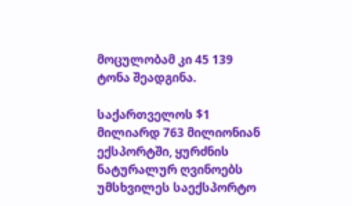მოცულობამ კი 45 139 ტონა შეადგინა.

საქართველოს $1 მილიარდ 763 მილიონიან ექსპორტში, ყურძნის ნატურალურ ღვინოებს უმსხვილეს საექსპორტო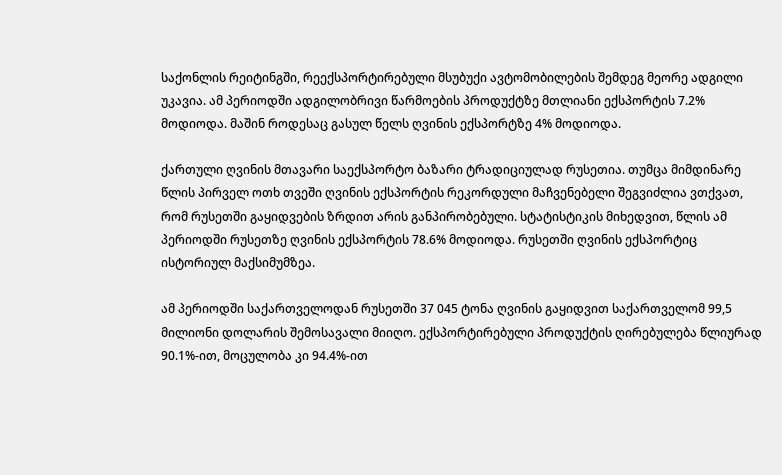საქონლის რეიტინგში, რეექსპორტირებული მსუბუქი ავტომობილების შემდეგ მეორე ადგილი უკავია. ამ პერიოდში ადგილობრივი წარმოების პროდუქტზე მთლიანი ექსპორტის 7.2% მოდიოდა. მაშინ როდესაც გასულ წელს ღვინის ექსპორტზე 4% მოდიოდა.

ქართული ღვინის მთავარი საექსპორტო ბაზარი ტრადიციულად რუსეთია. თუმცა მიმდინარე წლის პირველ ოთხ თვეში ღვინის ექსპორტის რეკორდული მაჩვენებელი შეგვიძლია ვთქვათ, რომ რუსეთში გაყიდვების ზრდით არის განპირობებული. სტატისტიკის მიხედვით, წლის ამ პერიოდში რუსეთზე ღვინის ექსპორტის 78.6% მოდიოდა. რუსეთში ღვინის ექსპორტიც ისტორიულ მაქსიმუმზეა.

ამ პერიოდში საქართველოდან რუსეთში 37 045 ტონა ღვინის გაყიდვით საქართველომ 99,5 მილიონი დოლარის შემოსავალი მიიღო. ექსპორტირებული პროდუქტის ღირებულება წლიურად 90.1%-ით, მოცულობა კი 94.4%-ით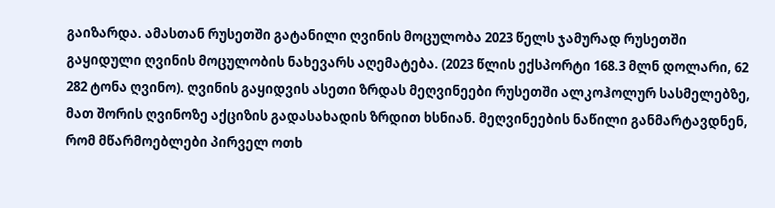გაიზარდა. ამასთან რუსეთში გატანილი ღვინის მოცულობა 2023 წელს ჯამურად რუსეთში გაყიდული ღვინის მოცულობის ნახევარს აღემატება. (2023 წლის ექსპორტი 168.3 მლნ დოლარი, 62 282 ტონა ღვინო). ღვინის გაყიდვის ასეთი ზრდას მეღვინეები რუსეთში ალკოჰოლურ სასმელებზე, მათ შორის ღვინოზე აქციზის გადასახადის ზრდით ხსნიან. მეღვინეების ნაწილი განმარტავდნენ, რომ მწარმოებლები პირველ ოთხ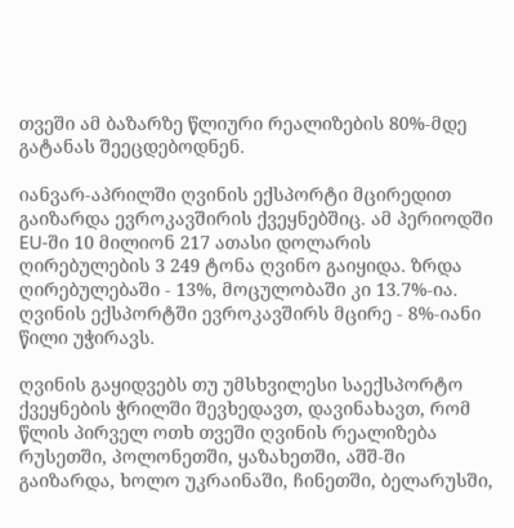თვეში ამ ბაზარზე წლიური რეალიზების 80%-მდე გატანას შეეცდებოდნენ.

იანვარ-აპრილში ღვინის ექსპორტი მცირედით გაიზარდა ევროკავშირის ქვეყნებშიც. ამ პერიოდში EU-ში 10 მილიონ 217 ათასი დოლარის ღირებულების 3 249 ტონა ღვინო გაიყიდა. ზრდა ღირებულებაში - 13%, მოცულობაში კი 13.7%-ია. ღვინის ექსპორტში ევროკავშირს მცირე - 8%-იანი წილი უჭირავს.

ღვინის გაყიდვებს თუ უმსხვილესი საექსპორტო ქვეყნების ჭრილში შევხედავთ, დავინახავთ, რომ წლის პირველ ოთხ თვეში ღვინის რეალიზება რუსეთში, პოლონეთში, ყაზახეთში, აშშ-ში გაიზარდა, ხოლო უკრაინაში, ჩინეთში, ბელარუსში,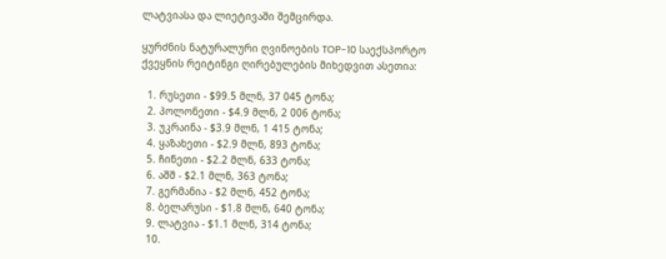ლატვიასა და ლიეტივაში შემცირდა.

ყურძნის ნატურალური ღვინოების TOP-10 საექსპორტო ქვეყნის რეიტინგი ღირებულების მიხედვით ასეთია:

  1. რუსეთი - $99.5 მლნ, 37 045 ტონა;
  2. პოლონეთი - $4.9 მლნ, 2 006 ტონა;
  3. უკრაინა - $3.9 მლნ, 1 415 ტონა;
  4. ყაზახეთი - $2.9 მლნ, 893 ტონა;
  5. ჩინეთი - $2.2 მლნ, 633 ტონა;
  6. აშშ - $2.1 მლნ, 363 ტონა;
  7. გერმანია - $2 მლნ, 452 ტონა;
  8. ბელარუსი - $1.8 მლნ, 640 ტონა;
  9. ლატვია - $1.1 მლნ, 314 ტონა;
  10.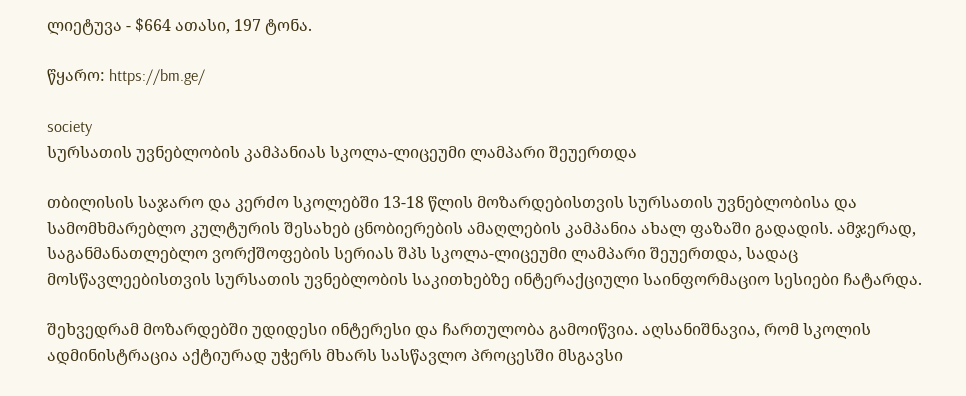ლიეტუვა - $664 ათასი, 197 ტონა.

წყარო: https://bm.ge/

society
სურსათის უვნებლობის კამპანიას სკოლა-ლიცეუმი ლამპარი შეუერთდა

თბილისის საჯარო და კერძო სკოლებში 13-18 წლის მოზარდებისთვის სურსათის უვნებლობისა და სამომხმარებლო კულტურის შესახებ ცნობიერების ამაღლების კამპანია ახალ ფაზაში გადადის. ამჯერად, საგანმანათლებლო ვორქშოფების სერიას შპს სკოლა-ლიცეუმი ლამპარი შეუერთდა, სადაც მოსწავლეებისთვის სურსათის უვნებლობის საკითხებზე ინტერაქციული საინფორმაციო სესიები ჩატარდა.

შეხვედრამ მოზარდებში უდიდესი ინტერესი და ჩართულობა გამოიწვია. აღსანიშნავია, რომ სკოლის ადმინისტრაცია აქტიურად უჭერს მხარს სასწავლო პროცესში მსგავსი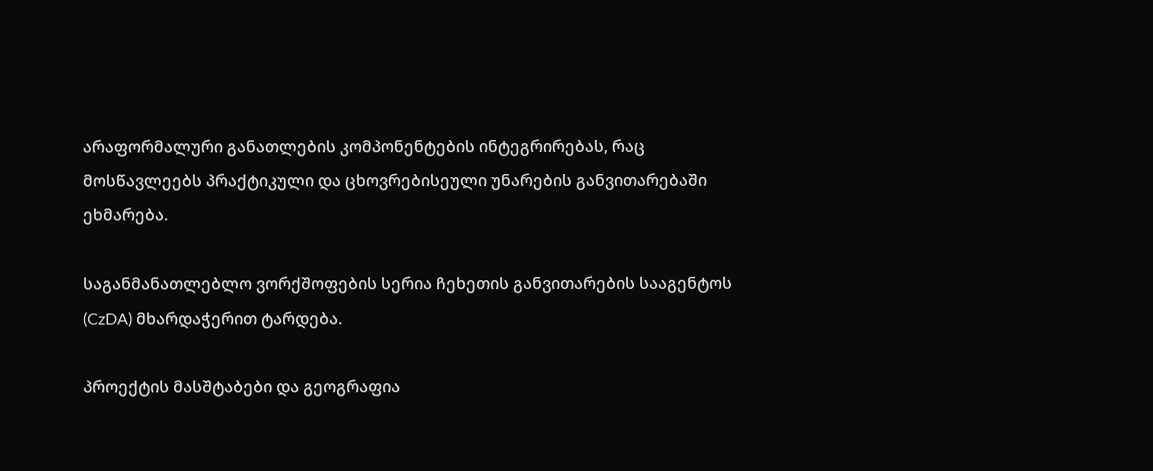არაფორმალური განათლების კომპონენტების ინტეგრირებას, რაც მოსწავლეებს პრაქტიკული და ცხოვრებისეული უნარების განვითარებაში ეხმარება.

საგანმანათლებლო ვორქშოფების სერია ჩეხეთის განვითარების სააგენტოს (CzDA) მხარდაჭერით ტარდება.

პროექტის მასშტაბები და გეოგრაფია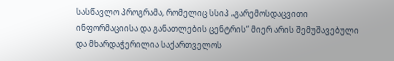სასწავლო პროგრამა, რომელიც სსიპ „გარემოსდაცვითი ინფორმაციისა და განათლების ცენტრის“ მიერ არის შემუშავებული და მხარდაჭერილია საქართველოს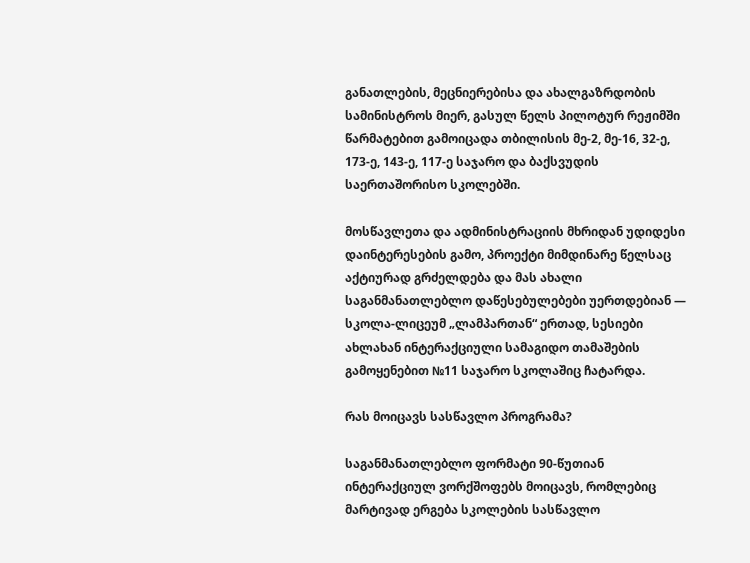განათლების, მეცნიერებისა და ახალგაზრდობის სამინისტროს მიერ, გასულ წელს პილოტურ რეჟიმში წარმატებით გამოიცადა თბილისის მე-2, მე-16, 32-ე, 173-ე, 143-ე, 117-ე საჯარო და ბაქსვუდის საერთაშორისო სკოლებში.

მოსწავლეთა და ადმინისტრაციის მხრიდან უდიდესი დაინტერესების გამო, პროექტი მიმდინარე წელსაც აქტიურად გრძელდება და მას ახალი საგანმანათლებლო დაწესებულებები უერთდებიან — სკოლა-ლიცეუმ „ლამპართან“ ერთად, სესიები ახლახან ინტერაქციული სამაგიდო თამაშების გამოყენებით №11 საჯარო სკოლაშიც ჩატარდა.

რას მოიცავს სასწავლო პროგრამა?

საგანმანათლებლო ფორმატი 90-წუთიან ინტერაქციულ ვორქშოფებს მოიცავს, რომლებიც მარტივად ერგება სკოლების სასწავლო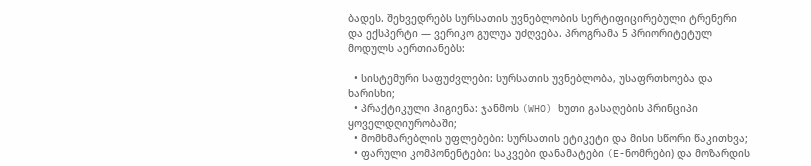ბადეს. შეხვედრებს სურსათის უვნებლობის სერტიფიცირებული ტრენერი და ექსპერტი — ვერიკო გულუა უძღვება. პროგრამა 5 პრიორიტეტულ მოდულს აერთიანებს:

  • სისტემური საფუძვლები: სურსათის უვნებლობა, უსაფრთხოება და ხარისხი;
  • პრაქტიკული ჰიგიენა: ჯანმოს (WHO) ხუთი გასაღების პრინციპი ყოველდღიურობაში;
  • მომხმარებლის უფლებები: სურსათის ეტიკეტი და მისი სწორი წაკითხვა;
  • ფარული კომპონენტები: საკვები დანამატები (E-ნომრები) და მოზარდის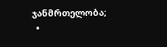ჯანმრთელობა;
  •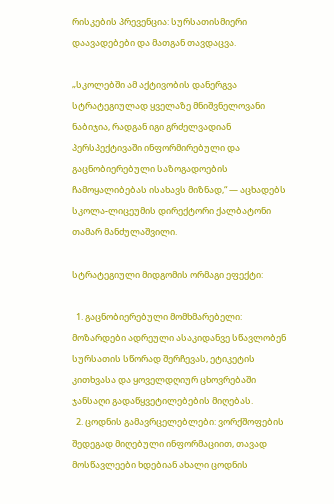რისკების პრევენცია: სურსათისმიერი დაავადებები და მათგან თავდაცვა.

„სკოლებში ამ აქტივობის დანერგვა სტრატეგიულად ყველაზე მნიშვნელოვანი ნაბიჯია, რადგან იგი გრძელვადიან პერსპექტივაში ინფორმირებული და გაცნობიერებული საზოგადოების ჩამოყალიბებას ისახავს მიზნად,“ — აცხადებს სკოლა-ლიცეუმის დირექტორი ქალბატონი თამარ მანძულაშვილი.

სტრატეგიული მიდგომის ორმაგი ეფექტი:

  1. გაცნობიერებული მომხმარებელი: მოზარდები ადრეული ასაკიდანვე სწავლობენ სურსათის სწორად შერჩევას, ეტიკეტის კითხვასა და ყოველდღიურ ცხოვრებაში ჯანსაღი გადაწყვეტილებების მიღებას.
  2. ცოდნის გამავრცელებლები: ვორქშოფების შედეგად მიღებული ინფორმაციით, თავად მოსწავლეები ხდებიან ახალი ცოდნის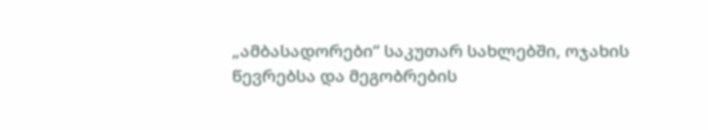„ამბასადორები“ საკუთარ სახლებში, ოჯახის წევრებსა და მეგობრების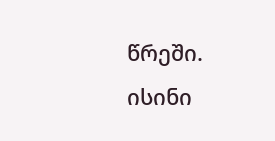წრეში. ისინი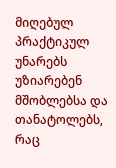მიღებულ პრაქტიკულ უნარებს უზიარებენ მშობლებსა და თანატოლებს, რაც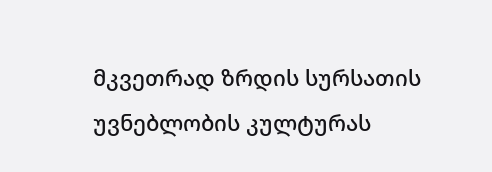მკვეთრად ზრდის სურსათის უვნებლობის კულტურას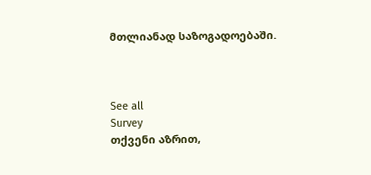მთლიანად საზოგადოებაში.



See all
Survey
თქვენი აზრით,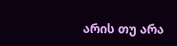არის თუ არა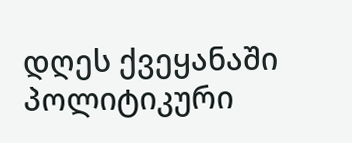დღეს ქვეყანაში პოლიტიკური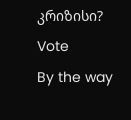კრიზისი?
Vote
By the way